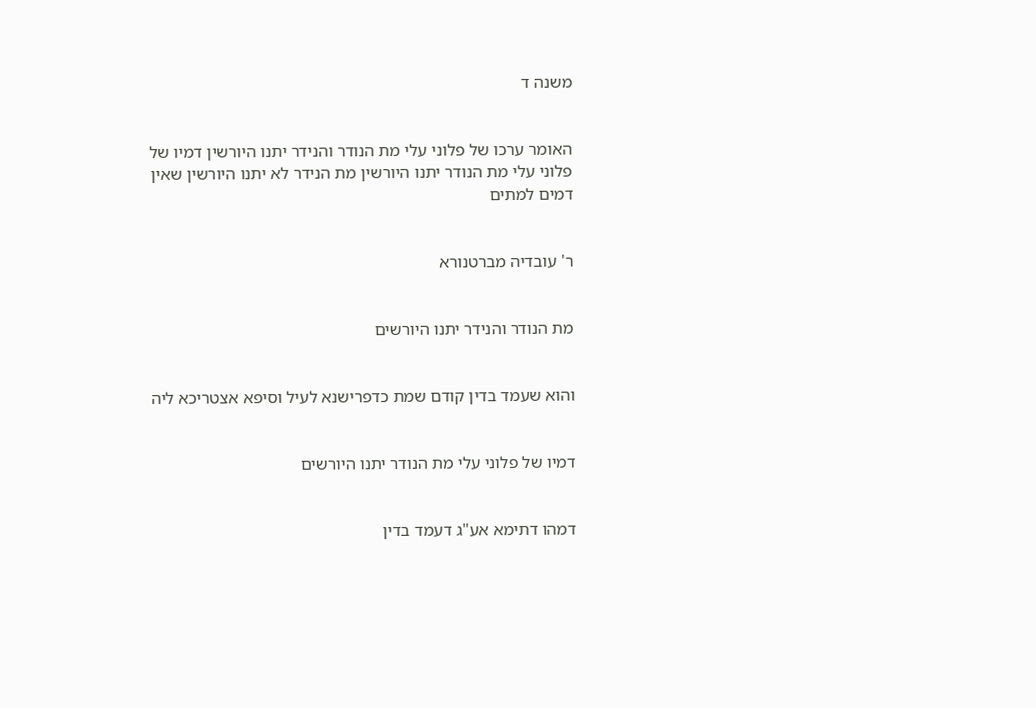משנה ד


האומר ערכו של פלוני עלי מת הנודר והנידר יתנו היורשין דמיו של פלוני עלי מת הנודר יתנו היורשין מת הנידר לא יתנו היורשין שאין דמים למתים


ר' עובדיה מברטנורא


מת הנודר והנידר יתנו היורשים


והוא שעמד בדין קודם שמת כדפרישנא לעיל וסיפא אצטריכא ליה


דמיו של פלוני עלי מת הנודר יתנו היורשים


דמהו דתימא אע"ג דעמד בדין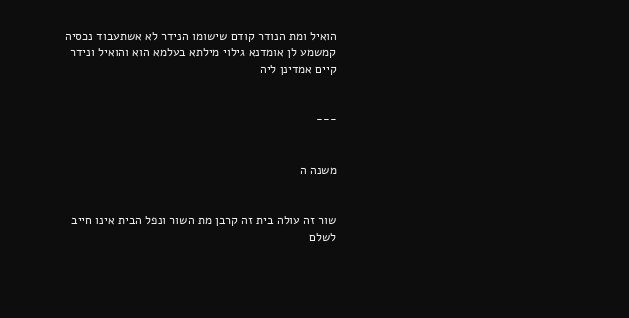הואיל ומת הנודר קודם שישומו הנידר לא אשתעבוד נכסיה קמשמע לן אומדנא גילוי מילתא בעלמא הוא והואיל ונידר קיים אמדינן ליה


---


משנה ה


שור זה עולה בית זה קרבן מת השור ונפל הבית אינו חייב לשלם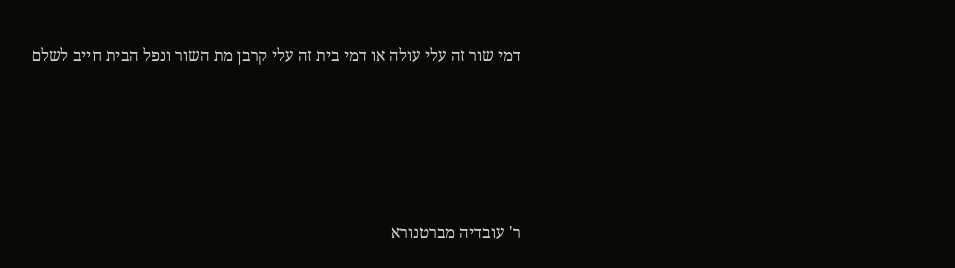דמי שור זה עלי עולה או דמי בית זה עלי קרבן מת השור ונפל הבית חייב לשלם





ר' עובדיה מברטנורא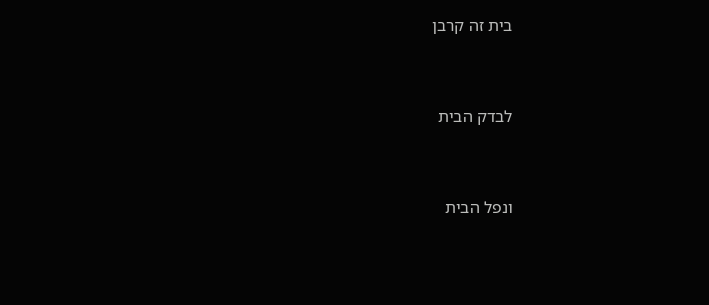בית זה קרבן


לבדק הבית


ונפל הבית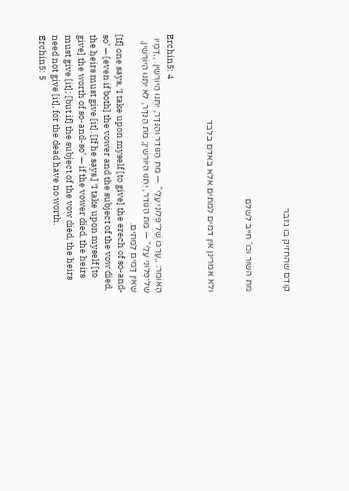קודם שהחזיק בו גזבר


מת השור וכו' חייב לשלם


ולא אמרינן אין דמים למתים אלא באדם בלבד


Erchin5: 4
הָאוֹמֵר: ,,עֶרְכּוֹ שֶׁל־פְּלוֹנִי עָלַי“ — מֵת הַנּוֹדֵר וְהַנִּדָּר, יִתְּנוּ הַיּוֹרְשִׁין. ,,דָּמָיו שֶׁל־פְּלוֹנִי עָלַי“ — מֵת הַנּוֹדֵר, יִתְּנוּ הַיּוֹרְשִׁין; מֵת הַנִּדָּר, לֹא יִתְּנוּ הַיּוֹרְשִׁין, שֶׁאֵין דָּמִים לַמֵּתִים.
[If] one says, ‘I take upon myself [to give] the erech of so-and-so’ — [even if both] the vower and the subject of the vow died, the heirs must give [it]. [If he says,] ‘I take upon myself [to give] the worth of so-and-so’ — if the vower died, the heirs must give [it]; [but if] the subject of the vow died, the heirs need not give [it], for the dead have no worth.
Erchin5: 5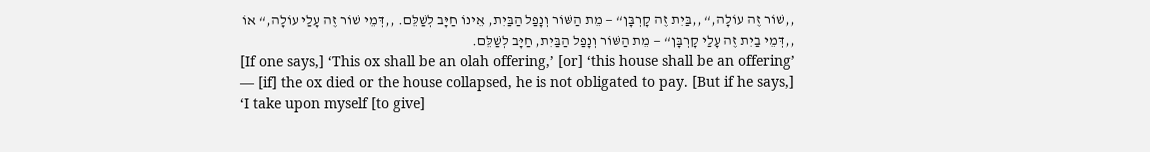,,שׁוֹר זֶה עוֹלָה,“ ,,בַּיִת זֶה קָרְבָּן“ — מֵת הַשּׁוֹר וְנָפַל הַבַּיִת, אֵינוֹ חַיָּב לְשַׁלֵּם. ,,דְּמֵי שׁוֹר זֶה עָלַי עוֹלָה,“ אוֹ ,,דְּמֵי בַיִת זֶה עָלַי קָרְבָּן“ — מֵת הַשּׁוֹר וְנָפַל הַבַּיִת, חַיָּב לְשַׁלֵּם.
[If one says,] ‘This ox shall be an olah offering,’ [or] ‘this house shall be an offering’ — [if] the ox died or the house collapsed, he is not obligated to pay. [But if he says,] ‘I take upon myself [to give]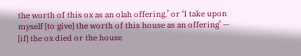the worth of this ox as an olah offering,’ or ‘I take upon myself [to give] the worth of this house as an offering’ — [if] the ox died or the house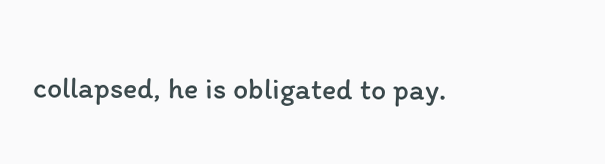collapsed, he is obligated to pay.